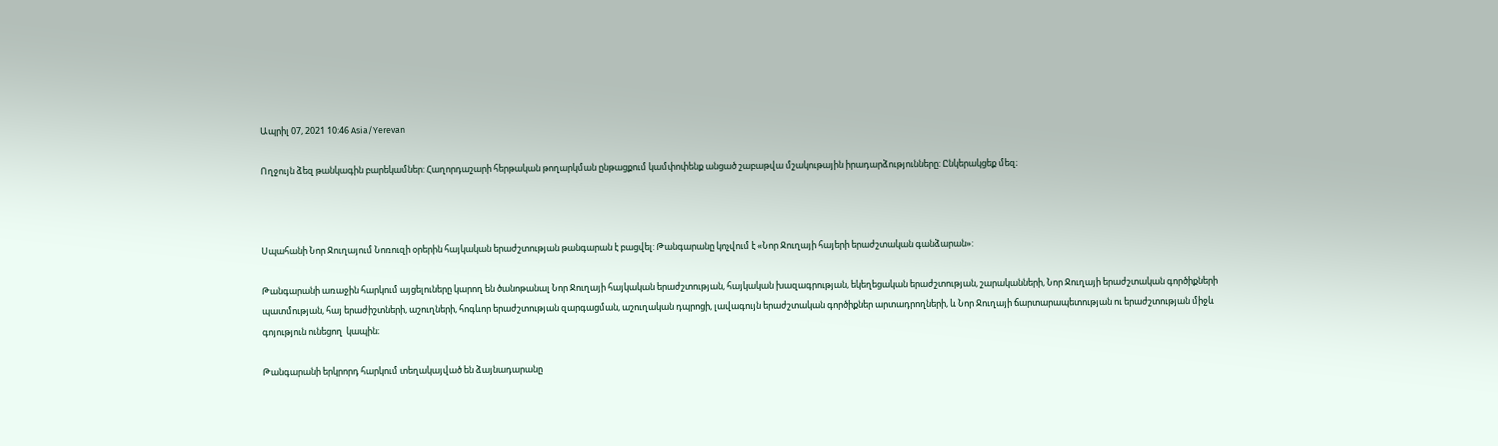Ապրիլ 07, 2021 10:46 Asia/Yerevan

Ողջույն ձեզ թանկագին բարեկամներ: Հաղորդաշարի հերթական թողարկման ընթացքում կամփոփենք անցած շաբաթվա մշակութային իրադարձությունները: Ընկերակցեք մեզ։



Սպահանի Նոր Ջուղայում Նոռուզի օրերին հայկական երաժշտության թանգարան է բացվել: Թանգարանը կոչվում է «Նոր Ջուղայի հայերի երաժշտական գանձարան»:

Թանգարանի առաջին հարկում այցելուները կարող են ծանոթանալ Նոր Ջուղայի հայկական երաժշտության, հայկական խազագրության, եկեղեցական երաժշտության, շարականների, Նոր Ջուղայի երաժշտական գործիքների պատմության, հայ երաժիշտների, աշուղների, հոգևոր երաժշտության զարգացման, աշուղական դպրոցի, լավագույն երաժշտական գործիքներ արտադրողների, և Նոր Ջուղայի ճարտարապետության ու երաժշտության միջև գոյություն ունեցող  կապին։

Թանգարանի երկրորդ հարկում տեղակայված են ձայնադարանը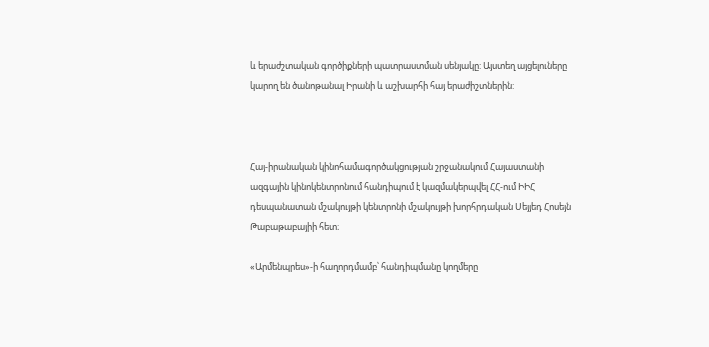և երաժշտական գործիքների պատրաստման սենյակը: Այստեղ այցելուները կարող են ծանոթանալ Իրանի և աշխարհի հայ երաժիշտներին:



Հայ-իրանական կինոհամագործակցության շրջանակում Հայաստանի ազգային կինոկենտրոնում հանդիպում է կազմակերպվել ՀՀ-ում ԻԻՀ դեսպանատան մշակույթի կենտրոնի մշակույթի խորհրդական Սեյյեդ Հոսեյն Թաբաթաբայիի հետ։

«Արմենպրես»-ի հաղորդմամբ՝ հանդիպմանը կողմերը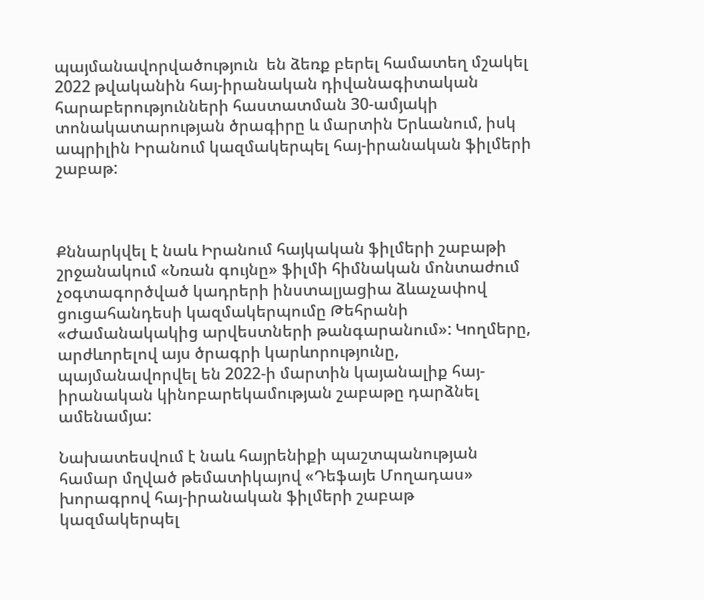պայմանավորվածություն  են ձեռք բերել համատեղ մշակել 2022 թվականին հայ-իրանական դիվանագիտական հարաբերությունների հաստատման 30-ամյակի տոնակատարության ծրագիրը և մարտին Երևանում, իսկ ապրիլին Իրանում կազմակերպել հայ-իրանական ֆիլմերի շաբաթ:



Քննարկվել է նաև Իրանում հայկական ֆիլմերի շաբաթի շրջանակում «Նռան գույնը» ֆիլմի հիմնական մոնտաժում չօգտագործված կադրերի ինստալյացիա ձևաչափով ցուցահանդեսի կազմակերպումը Թեհրանի «Ժամանակակից արվեստների թանգարանում»: Կողմերը, արժևորելով այս ծրագրի կարևորությունը, պայմանավորվել են 2022-ի մարտին կայանալիք հայ-իրանական կինոբարեկամության շաբաթը դարձնել ամենամյա:

Նախատեսվում է նաև հայրենիքի պաշտպանության համար մղված թեմատիկայով «Դեֆայե Մողադաս» խորագրով հայ-իրանական ֆիլմերի շաբաթ կազմակերպել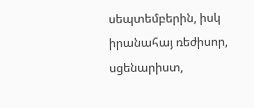սեպտեմբերին, իսկ իրանահայ ռեժիսոր, սցենարիստ,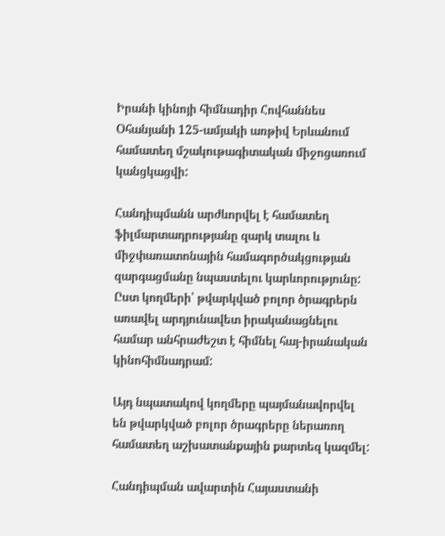Իրանի կինոյի հիմնադիր Հովհաննես Օհանյանի 125-ամյակի առթիվ Երևանում համատեղ մշակութագիտական միջոցառում կանցկացվի:

Հանդիպմանն արժևորվել է համատեղ ֆիլմարտադրությանը զարկ տալու և միջփառատոնային համագործակցության զարգացմանը նպաստելու կարևորությունը: Ըստ կողմերի՝ թվարկված բոլոր ծրագրերն առավել արդյունավետ իրականացնելու համար անհրաժեշտ է հիմնել հայ-իրանական կինոհիմնադրամ:

Այդ նպատակով կողմերը պայմանավորվել են թվարկված բոլոր ծրագրերը ներառող համատեղ աշխատանքային քարտեզ կազմել:

Հանդիպման ավարտին Հայաստանի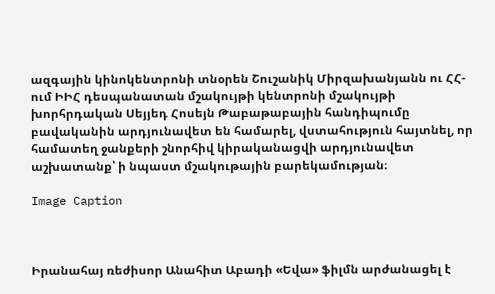ազգային կինոկենտրոնի տնօրեն Շուշանիկ Միրզախանյանն ու ՀՀ-ում ԻԻՀ դեսպանատան մշակույթի կենտրոնի մշակույթի խորհրդական Սեյյեդ Հոսեյն Թաբաթաբային հանդիպումը բավականին արդյունավետ են համարել, վստահություն հայտնել, որ համատեղ ջանքերի շնորհիվ կիրականացվի արդյունավետ աշխատանք՝ ի նպաստ մշակութային բարեկամության։

Image Caption



Իրանահայ ռեժիսոր Անահիտ Աբադի «Եվա» ֆիլմն արժանացել է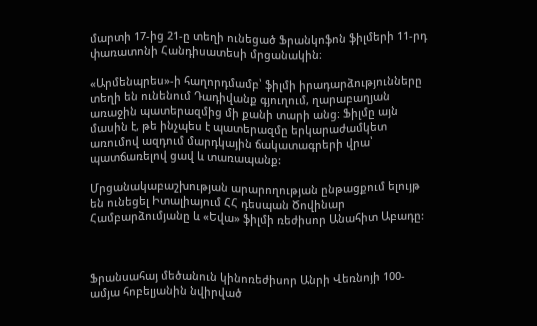մարտի 17-ից 21-ը տեղի ունեցած Ֆրանկոֆոն ֆիլմերի 11-րդ փառատոնի Հանդիսատեսի մրցանակին։

«Արմենպրես»-ի հաղորդմամբ՝ ֆիլմի իրադարձությունները տեղի են ունենում Դադիվանք գյուղում, ղարաբաղյան առաջին պատերազմից մի քանի տարի անց։ Ֆիլմը այն մասին է, թե ինչպես է պատերազմը երկարաժամկետ առումով ազդում մարդկային ճակատագրերի վրա՝ պատճառելով ցավ և տառապանք:

Մրցանակաբաշխության արարողության ընթացքում ելույթ են ունեցել Իտալիայում ՀՀ դեսպան Ծովինար Համբարձումյանը և «Եվա» ֆիլմի ռեժիսոր Անահիտ Աբադը:



Ֆրանսահայ մեծանուն կինոռեժիսոր Անրի Վեռնոյի 100-ամյա հոբելյանին նվիրված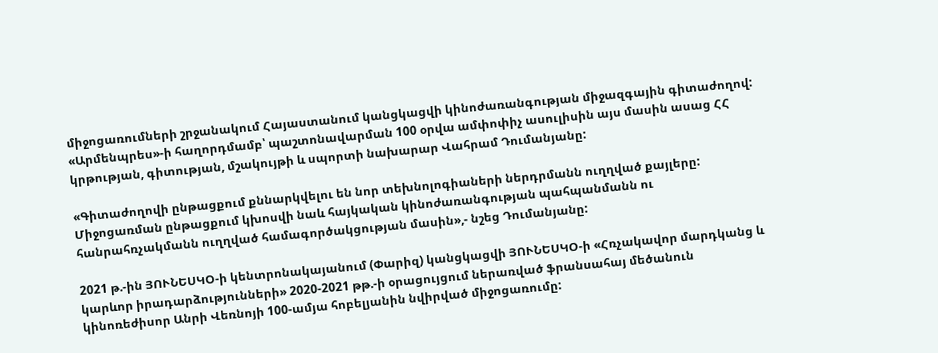միջոցառումների շրջանակում Հայաստանում կանցկացվի կինոժառանգության միջազգային գիտաժողով: «Արմենպրես»-ի հաղորդմամբ՝ պաշտոնավարման 100 օրվա ամփոփիչ ասուլիսին այս մասին ասաց ՀՀ կրթության, գիտության, մշակույթի և սպորտի նախարար Վահրամ Դումանյանը:

«Գիտաժողովի ընթացքում քննարկվելու են նոր տեխնոլոգիաների ներդրմանն ուղղված քայլերը: Միջոցառման ընթացքում կխոսվի նաև հայկական կինոժառանգության պահպանմանն ու հանրահռչակմանն ուղղված համագործակցության մասին»,- նշեց Դումանյանը:

2021 թ.-ին ՅՈՒՆԵՍԿՕ-ի կենտրոնակայանում (Փարիզ) կանցկացվի ՅՈՒՆԵՍԿՕ-ի «Հռչակավոր մարդկանց և կարևոր իրադարձությունների» 2020-2021 թթ.-ի օրացույցում ներառված ֆրանսահայ մեծանուն կինոռեժիսոր Անրի Վեռնոյի 100-ամյա հոբելյանին նվիրված միջոցառումը: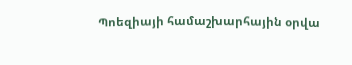Պոեզիայի համաշխարհային օրվա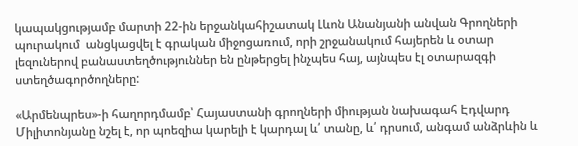կապակցությամբ մարտի 22-ին երջանկահիշատակ Լևոն Անանյանի անվան Գրողների պուրակում  անցկացվել է գրական միջոցառում, որի շրջանակում հայերեն և օտար լեզուներով բանաստեղծություններ են ընթերցել ինչպես հայ, այնպես էլ օտարազգի ստեղծագործողները:

«Արմենպրես»-ի հաղորդմամբ՝ Հայաստանի գրողների միության նախագահ Էդվարդ Միլիտոնյանը նշել է, որ պոեզիա կարելի է կարդալ և՛ տանը, և՛ դրսում, անգամ անձրևին և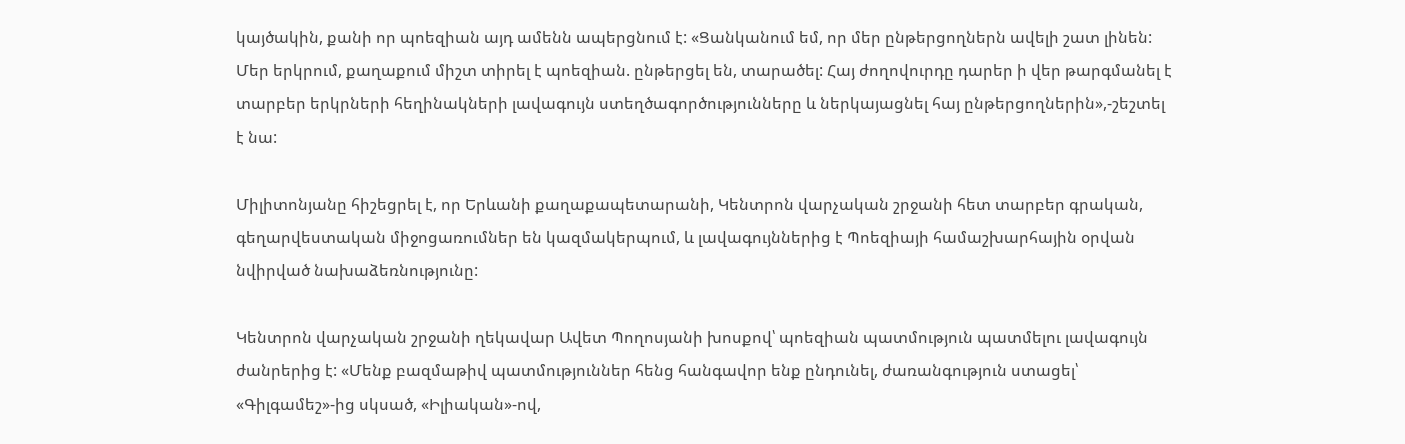կայծակին, քանի որ պոեզիան այդ ամենն ապերցնում է: «Ցանկանում եմ, որ մեր ընթերցողներն ավելի շատ լինեն: Մեր երկրում, քաղաքում միշտ տիրել է պոեզիան. ընթերցել են, տարածել: Հայ ժողովուրդը դարեր ի վեր թարգմանել է տարբեր երկրների հեղինակների լավագույն ստեղծագործությունները և ներկայացնել հայ ընթերցողներին»,-շեշտել է նա:

Միլիտոնյանը հիշեցրել է, որ Երևանի քաղաքապետարանի, Կենտրոն վարչական շրջանի հետ տարբեր գրական, գեղարվեստական միջոցառումներ են կազմակերպում, և լավագույններից է Պոեզիայի համաշխարհային օրվան նվիրված նախաձեռնությունը:

Կենտրոն վարչական շրջանի ղեկավար Ավետ Պողոսյանի խոսքով՝ պոեզիան պատմություն պատմելու լավագույն ժանրերից է: «Մենք բազմաթիվ պատմություններ հենց հանգավոր ենք ընդունել, ժառանգություն ստացել՝ «Գիլգամեշ»-ից սկսած, «Իլիական»-ով,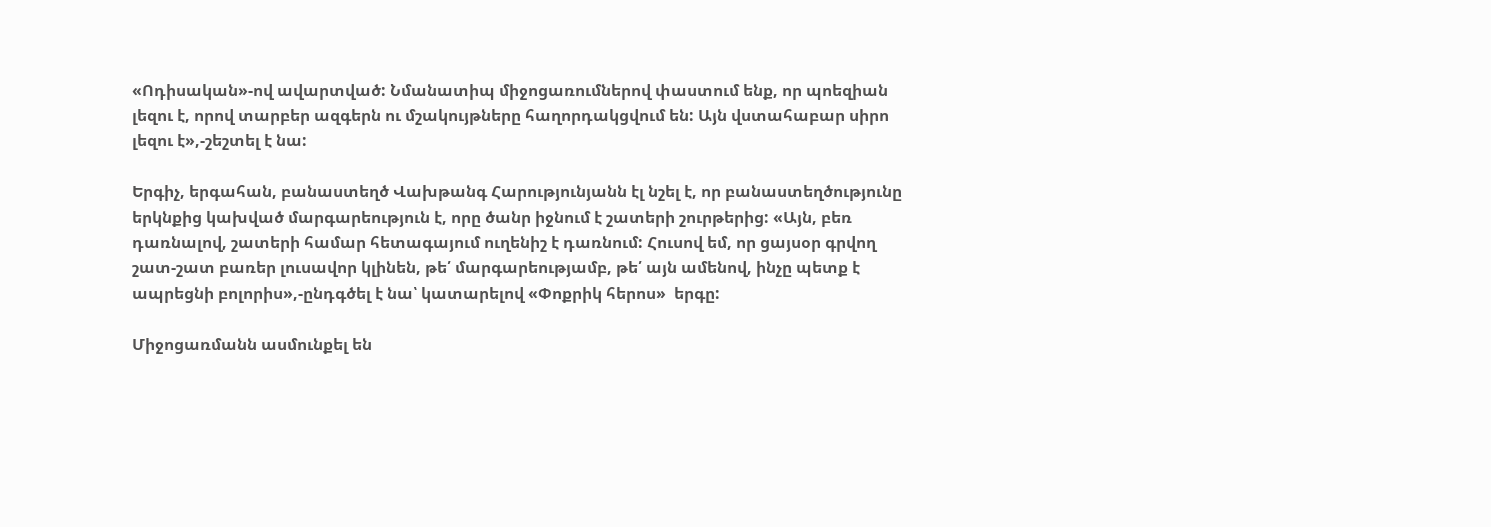«Ոդիսական»-ով ավարտված: Նմանատիպ միջոցառումներով փաստում ենք, որ պոեզիան լեզու է, որով տարբեր ազգերն ու մշակույթները հաղորդակցվում են: Այն վստահաբար սիրո լեզու է»,-շեշտել է նա:

Երգիչ, երգահան, բանաստեղծ Վախթանգ Հարությունյանն էլ նշել է, որ բանաստեղծությունը երկնքից կախված մարգարեություն է, որը ծանր իջնում է շատերի շուրթերից: «Այն, բեռ դառնալով, շատերի համար հետագայում ուղենիշ է դառնում: Հուսով եմ, որ ցայսօր գրվող շատ-շատ բառեր լուսավոր կլինեն, թե՛ մարգարեությամբ, թե՛ այն ամենով, ինչը պետք է ապրեցնի բոլորիս»,-ընդգծել է նա՝ կատարելով «Փոքրիկ հերոս»  երգը:

Միջոցառմանն ասմունքել են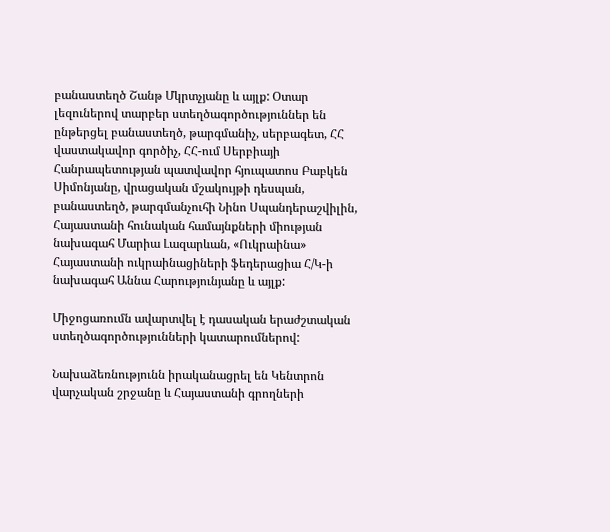բանաստեղծ Շանթ Մկրտչյանը և այլք: Օտար լեզուներով տարբեր ստեղծագործություններ են ընթերցել բանաստեղծ, թարգմանիչ, սերբագետ, ՀՀ վաստակավոր գործիչ, ՀՀ-ում Սերբիայի Հանրապետության պատվավոր հյուպատոս Բաբկեն Սիմոնյանը, վրացական մշակույթի դեսպան, բանաստեղծ, թարգմանչուհի Նինո Սպանդերաշվիլին, Հայաստանի հունական համայնքների միության նախագահ Մարիա Լազարևան, «Ուկրաինա» Հայաստանի ուկրաինացիների ֆեդերացիա Հ/Կ-ի նախագահ Աննա Հարությունյանը և այլք:

Միջոցառումն ավարտվել է դասական երաժշտական ստեղծագործությունների կատարումներով:

Նախաձեռնությունն իրականացրել են Կենտրոն վարչական շրջանը և Հայաստանի գրողների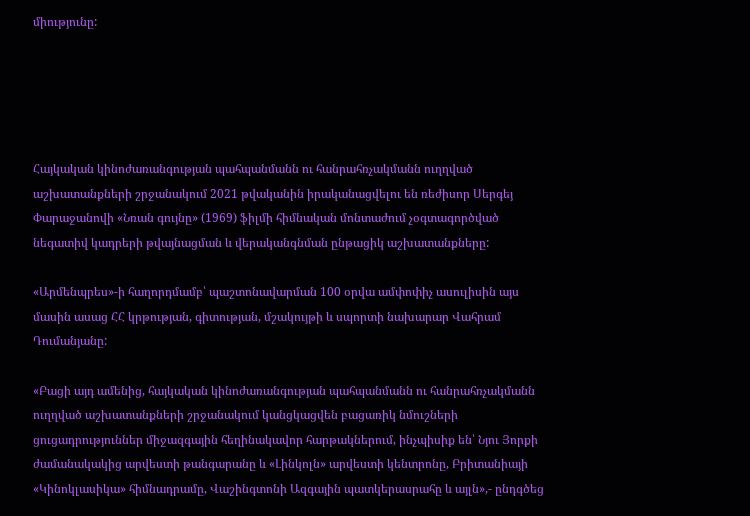միությունը:





Հայկական կինոժառանգության պահպանմանն ու հանրահռչակմանն ուղղված աշխատանքների շրջանակում 2021 թվականին իրականացվելու են ռեժիսոր Սերգեյ Փարաջանովի «Նռան գույնը» (1969) ֆիլմի հիմնական մոնտաժում չօգտագործված նեգատիվ կադրերի թվայնացման և վերականգնման ընթացիկ աշխատանքները:

«Արմենպրես»-ի հաղորդմամբ՝ պաշտոնավարման 100 օրվա ամփոփիչ ասուլիսին այս մասին ասաց ՀՀ կրթության, գիտության, մշակույթի և սպորտի նախարար Վահրամ Դումանյանը:

«Բացի այդ ամենից, հայկական կինոժառանգության պահպանմանն ու հանրահռչակմանն ուղղված աշխատանքների շրջանակում կանցկացվեն բացառիկ նմուշների ցուցադրություններ միջազգային հեղինակավոր հարթակներում, ինչպիսիք են՝ Նյու Յորքի ժամանակակից արվեստի թանգարանը և «Լինկոլն» արվեստի կենտրոնը, Բրիտանիայի «Կինոկլասիկա» հիմնադրամը, Վաշինգտոնի Ազգային պատկերասրահը և այլն»,- ընդգծեց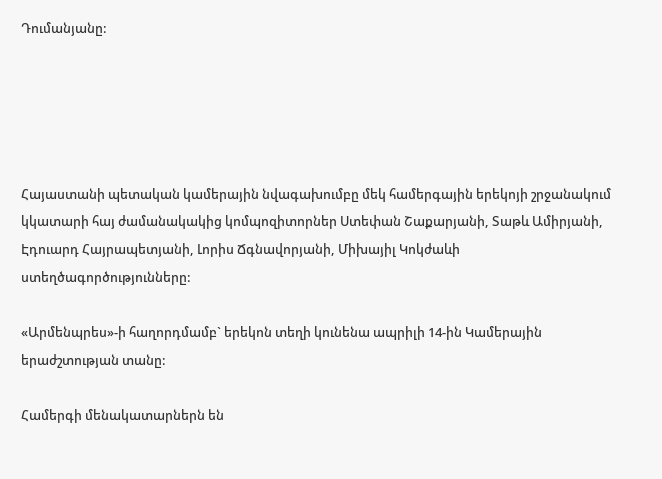Դումանյանը:





Հայաստանի պետական կամերային նվագախումբը մեկ համերգային երեկոյի շրջանակում կկատարի հայ ժամանակակից կոմպոզիտորներ Ստեփան Շաքարյանի, Տաթև Ամիրյանի, Էդուարդ Հայրապետյանի, Լորիս Ճգնավորյանի, Միխայիլ Կոկժաևի ստեղծագործությունները:

«Արմենպրես»-ի հաղորդմամբ` երեկոն տեղի կունենա ապրիլի 14-ին Կամերային երաժշտության տանը:

Համերգի մենակատարներն են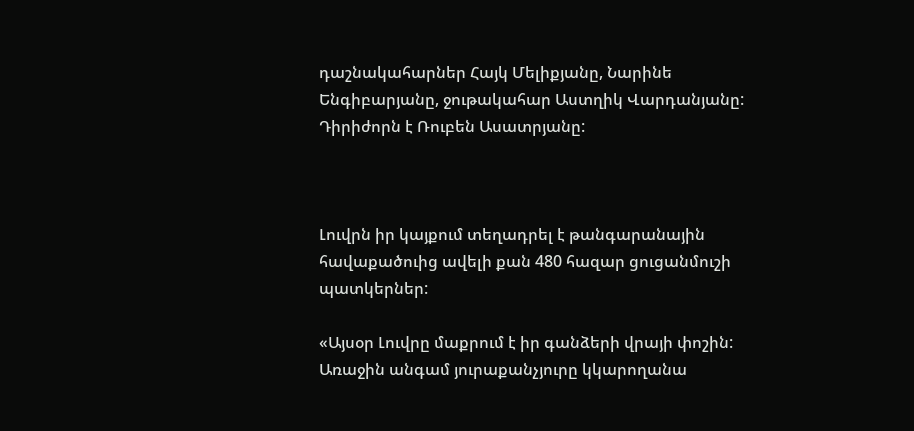դաշնակահարներ Հայկ Մելիքյանը, Նարինե Ենգիբարյանը, ջութակահար Աստղիկ Վարդանյանը:  Դիրիժորն է Ռուբեն Ասատրյանը:



Լուվրն իր կայքում տեղադրել է թանգարանային հավաքածուից ավելի քան 480 հազար ցուցանմուշի պատկերներ:

«Այսօր Լուվրը մաքրում է իր գանձերի վրայի փոշին: Առաջին անգամ յուրաքանչյուրը կկարողանա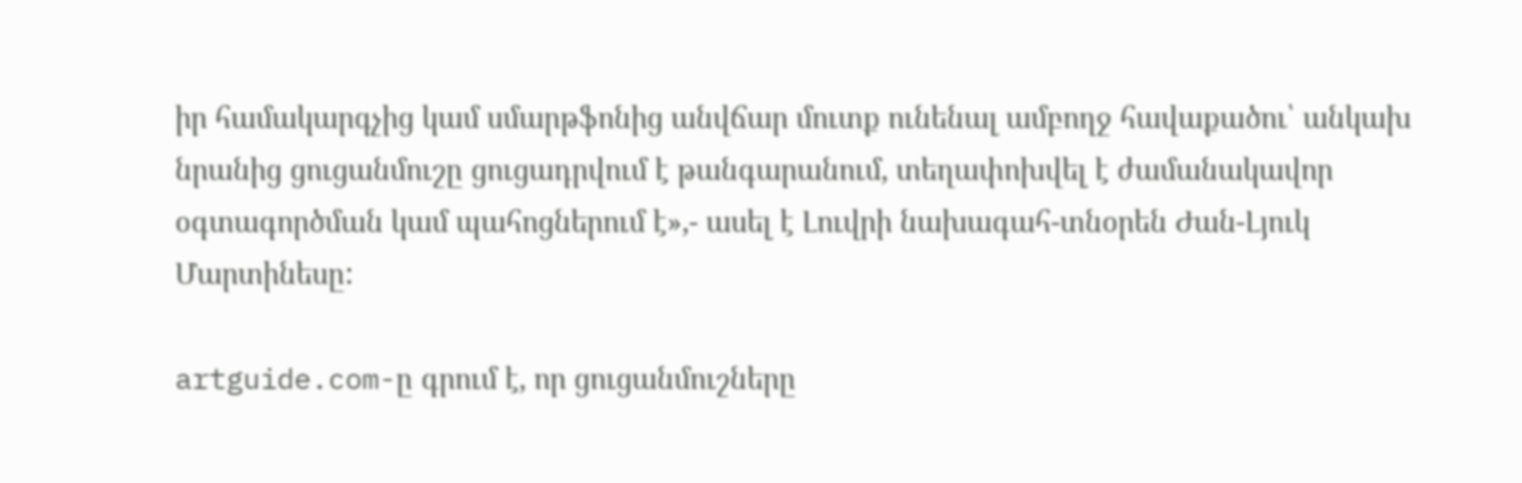իր համակարգչից կամ սմարթֆոնից անվճար մուտք ունենալ ամբողջ հավաքածու՝ անկախ նրանից ցուցանմուշը ցուցադրվում է թանգարանում, տեղափոխվել է ժամանակավոր օգտագործման կամ պահոցներում է»,- ասել է Լուվրի նախագահ-տնօրեն Ժան-Լյուկ Մարտինեսը:

artguide.com-ը գրում է, որ ցուցանմուշները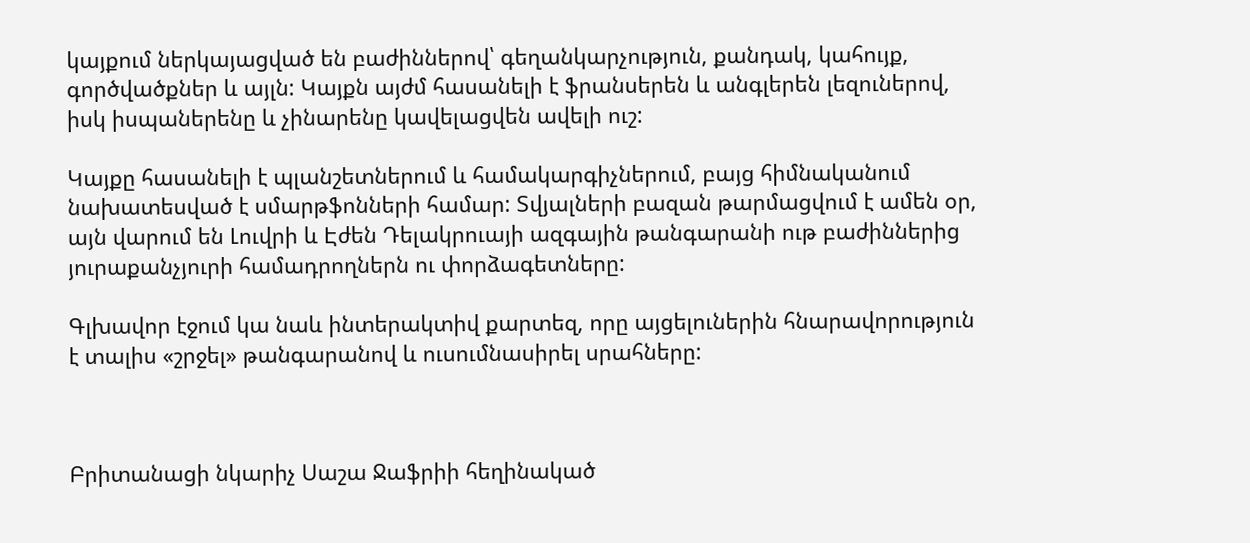կայքում ներկայացված են բաժիններով՝ գեղանկարչություն, քանդակ, կահույք, գործվածքներ և այլն: Կայքն այժմ հասանելի է ֆրանսերեն և անգլերեն լեզուներով, իսկ իսպաներենը և չինարենը կավելացվեն ավելի ուշ:

Կայքը հասանելի է պլանշետներում և համակարգիչներում, բայց հիմնականում նախատեսված է սմարթֆոնների համար: Տվյալների բազան թարմացվում է ամեն օր, այն վարում են Լուվրի և Էժեն Դելակրուայի ազգային թանգարանի ութ բաժիններից յուրաքանչյուրի համադրողներն ու փորձագետները:

Գլխավոր էջում կա նաև ինտերակտիվ քարտեզ, որը այցելուներին հնարավորություն է տալիս «շրջել» թանգարանով և ուսումնասիրել սրահները:



Բրիտանացի նկարիչ Սաշա Ջաֆրիի հեղինակած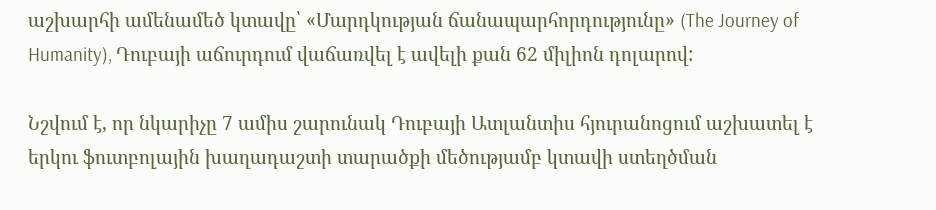աշխարհի ամենամեծ կտավը՝ «Մարդկության ճանապարհորդությունը» (The Journey of Humanity), Դուբայի աճուրդում վաճառվել է ավելի քան 62 միլիոն դոլարով:

Նշվում է, որ նկարիչը 7 ամիս շարունակ Դուբայի Ատլանտիս հյուրանոցում աշխատել է երկու ֆուտբոլային խաղադաշտի տարածքի մեծությամբ կտավի ստեղծման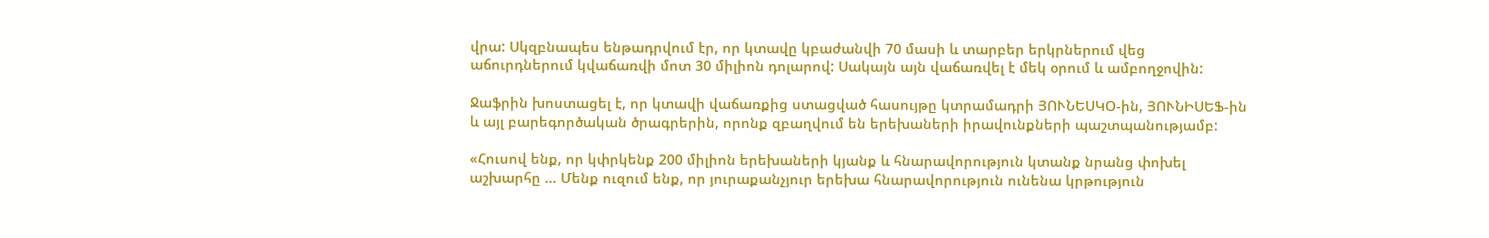վրա: Սկզբնապես ենթադրվում էր, որ կտավը կբաժանվի 70 մասի և տարբեր երկրներում վեց աճուրդներում կվաճառվի մոտ 30 միլիոն դոլարով: Սակայն այն վաճառվել է մեկ օրում և ամբողջովին:

Ջաֆրին խոստացել է, որ կտավի վաճառքից ստացված հասույթը կտրամադրի ՅՈՒՆԵՍԿՕ-ին, ՅՈՒՆԻՍԵՖ-ին և այլ բարեգործական ծրագրերին, որոնք զբաղվում են երեխաների իրավունքների պաշտպանությամբ:

«Հուսով ենք, որ կփրկենք 200 միլիոն երեխաների կյանք և հնարավորություն կտանք նրանց փոխել աշխարհը ... Մենք ուզում ենք, որ յուրաքանչյուր երեխա հնարավորություն ունենա կրթություն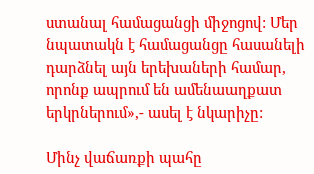ստանալ համացանցի միջոցով: Մեր նպատակն է համացանցը հասանելի դարձնել այն երեխաների համար, որոնք ապրում են ամենաաղքատ երկրներում»,- ասել է նկարիչը:

Մինչ վաճառքի պահը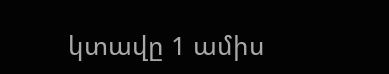կտավը 1 ամիս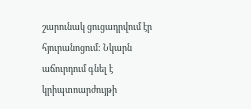շարունակ ցուցադրվում էր հյուրանոցում: Նկարն աճուրդում գնել է կրիպտոարժույթի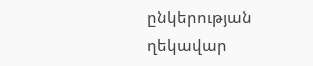ընկերության ղեկավար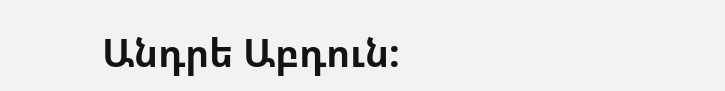Անդրե Աբդուն: